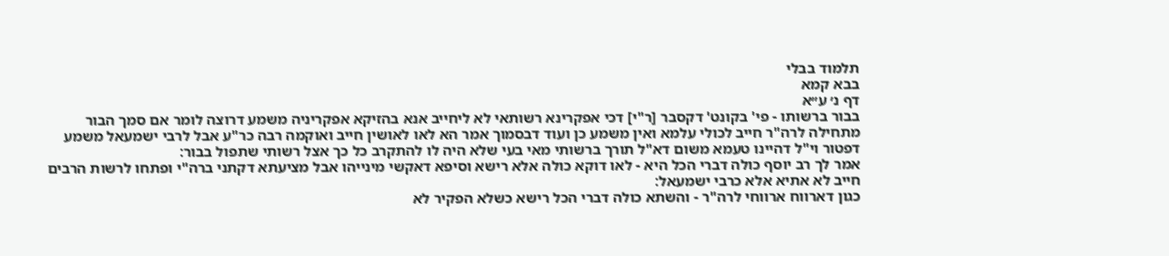תלמוד בבלי
בבא קמא
דף נ׳ ע״א
בבור ברשותו - פי' בקונט' דקסבר [ר"י] דכי אפקרינא רשותאי לא ליחייב אנא בהזיקא אפקריניה משמע דרוצה לומר אם סמך הבור מתחילה לרה"ר חייב לכולי עלמא ואין משמע כן ועוד דבסמוך אמר הא לאו לאושין חייב ואוקמה רבה כר"ע אבל לרבי ישמעאל משמע דפטור וי"ל דהיינו טעמא משום דא"ל תורך ברשותי מאי בעי שלא היה לו להתקרב כל כך אצל רשותי שתפול בבור:
אמר לך רב יוסף כולה דברי הכל היא - לאו דוקא כולה אלא רישא וסיפא דאקשי מינייהו אבל מציעתא דקתני ברה"י ופתחו לרשות הרבים חייב לא אתיא אלא כרבי ישמעאל:
כגון דארווח ארווחי לרה"ר - והשתא כולה דברי הכל רישא כשלא הפקיר לא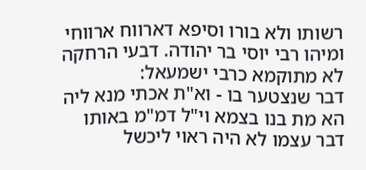רשותו ולא בורו וסיפא דארווח ארווחי ומיהו רבי יוסי בר יהודה. דבעי הרחקה לא מתוקמא כרבי ישמעאל:
דבר שנצטער בו - וא"ת אכתי מנא ליה הא מת בנו בצמא וי"ל דמ"מ באותו דבר עצמו לא היה ראוי ליכשל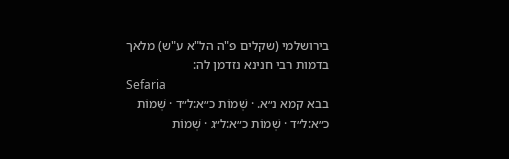בירושלמי (שקלים פ"ה הל"א ע"ש) מלאך בדמות רבי חנינא נזדמן לה:
Sefaria
בבא קמא נ״א. · שְׁמוֹת כ״א:ל״ד · שְׁמוֹת כ״א:ל״ד · שְׁמוֹת כ״א:ל״ג · שְׁמוֹת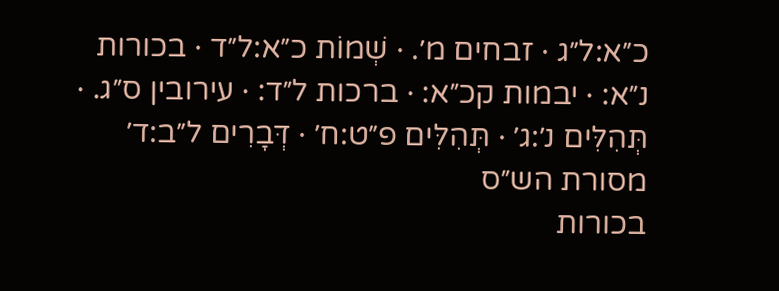כ״א:ל״ג · זבחים מ׳. · שְׁמוֹת כ״א:ל״ד · בכורות נ״א: · יבמות קכ״א: · ברכות ל״ד: · עירובין ס״ג. · תְּהִלִּים נ׳:ג׳ · תְּהִלִּים פ״ט:ח׳ · דְּבָרִים ל״ב:ד׳
מסורת הש״ס
בכורות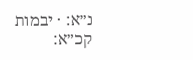נ״א: · יבמות קכ״א: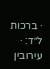· ברכות ל״ד: · עירובין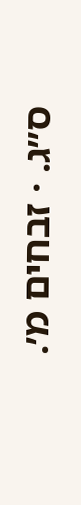ס״ג. · זבחים מ׳.